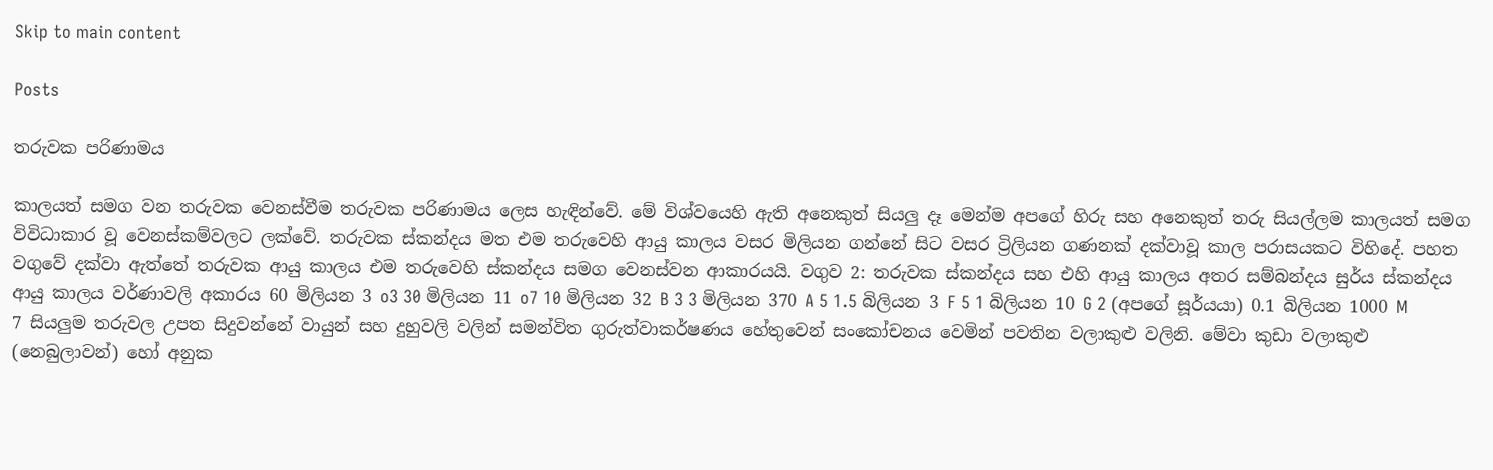Skip to main content

Posts

තරුවක පරිණාමය

කාලයත් සමග වන තරුවක වෙනස්වීම තරුවක පරිණාමය ලෙස හැඳින්වේ. මේ විශ්වයෙහි ඇති අනෙකුත් සියලු දෑ මෙන්ම අපගේ හිරු සහ අනෙකුත් තරු සියල්ලම කාලයත් සමග විවිධාකාර වූ වෙනස්කම්වලට ලක්වේ. තරුවක ස්කන්දය මත එම තරුවෙහි ආයු කාලය වසර මිලියන ගන්නේ සිට වසර ට්‍රිලියන ගණනක් දක්වාවූ කාල පරාසයකට විහිදේ. පහත වගුවේ දක්වා ඇත්තේ තරුවක ආයු කාලය එම තරුවෙහි ස්කන්දය සමග වෙනස්වන ආකාරයයි. වගුව 2: තරුවක ස්කන්දය සහ එහි ආයු කාලය අතර සම්බන්දය සුර්ය ස්කන්දය ආයු කාලය වර්ණාවලි අකාරය 60 මිලියන 3 o3 30 මිලියන 11 o7 10 මිලියන 32 B 3 3 මිලියන 370 A 5 1.5 බිලියන 3 F 5 1 බිලියන 10 G 2 (අපගේ සූර්යයා) 0.1 බිලියන 1000 M 7 සියලුම තරුවල උපත සිදුවන්නේ වායුන් සහ දුහුවලි වලින් සමන්විත ගුරුත්වාකර්ෂණය හේතුවෙන් සංකෝචනය වෙමින් පවතින වලාකුළු වලිනි. මේවා කුඩා වලාකුළු (නෙබුලාවන්) හෝ අනුක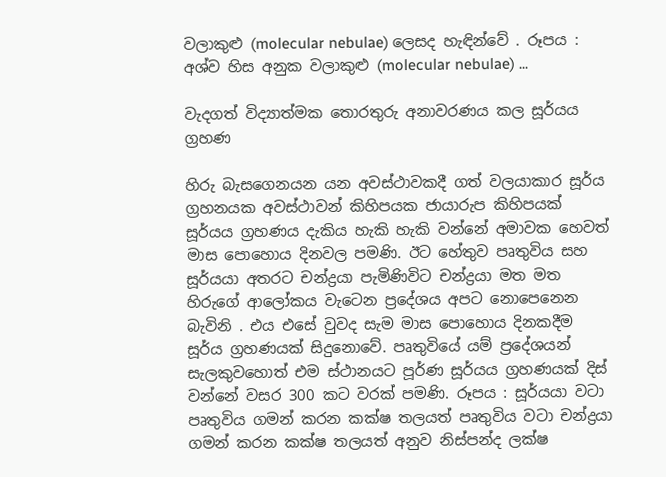වලාකුළු (molecular nebulae) ලෙසද හැඳින්වේ . රූපය : අශ්ව හිස අනුක වලාකුළු (molecular nebulae) ...

වැදගත් විද්‍යාත්මක තොරතුරු අනාවරණය කල සූර්යය ග්‍රහණ

හිරු බැසගෙනයන යන අවස්ථාවකදී ගත් වලයාකාර සූර්ය ග්‍රහනයක අවස්ථාවන් කිහිපයක ජායාරුප කිහිපයක්  සූර්යය ග්‍රහණය දැකිය හැකි හැකි වන්නේ අමාවක හෙවත් මාස පොහොය දිනවල පමණි. ඊට හේතුව පෘතුවිය සහ සූර්යයා අතරට චන්ද්‍රයා පැමිණිවිට චන්ද්‍රයා මත මත හිරුගේ ආලෝකය වැටෙන ප්‍රදේශය අපට නොපෙනෙන බැවිනි . එය එසේ වුවද සැම මාස පොහොය දිනකදීම සූර්ය ග්‍රහණයක් සිදුනොවේ. පෘතුවියේ යම් ප්‍රදේශයන් සැලකුවහොත් එම ස්ථානයට පූර්ණ සූර්යය ග්‍රහණයක් දිස් වන්නේ වසර 300 කට වරක් පමණි. රූපය : සූර්යයා වටා පෘතුවිය ගමන් කරන කක්ෂ තලයත් පෘතුවිය වටා චන්ද්‍රයා ගමන් කරන කක්ෂ තලයත් අනුව නිස්පන්ද ලක්ෂ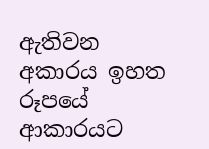ඇතිවන අකාරය ඉහත රූපයේ ආකාරයට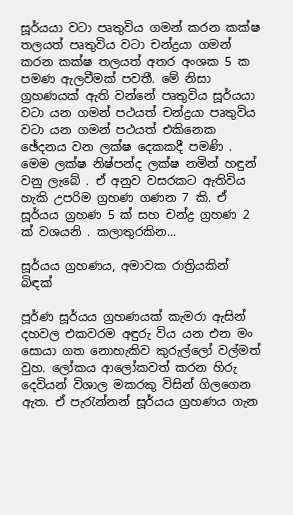සූර්යයා වටා පෘතුවිය ගමන් කරන කක්ෂ තලයත් පෘතුවිය වටා චන්ද්‍රයා ගමන් කරන කක්ෂ තලයත් අතර අංශක 5 ක පමණ ඇලවීමක් පවතී. මේ නිසා ග්‍රහණයක් ඇති වන්නේ පෘතුවිය සූර්යයා වටා යන ගමන් පථයත් චන්ද්‍රයා පෘතුවිය වටා යන ගමන් පථයත් එකිනෙක ඡේදනය වන ලක්ෂ දෙකකදී පමණි . මෙම ලක්ෂ නිෂ්පන්ද ලක්ෂ නමින් හඳුන් වනු ලැබේ . ඒ අනුව වසරකට ඇතිවිය හැකි උපරිම ග්‍රහණ ගණන 7 කි. ඒ සූර්යය ග්‍රහණ 5 ක් සහ චන්ද්‍ර ග්‍රහණ 2 ක් වශයනි . කලාතුරකින...

සූර්යය ග්‍රහණය, අමාවක රාත්‍රියකින් බිඳක්

පූර්ණ සූර්යය ග්‍රහණයක් කැමරා ඇසින්  දහවල එකවරම අඳුරු විය යන එන මං සොයා ගත නොහැකිව කුරුල්ලෝ වල්මත් වුහ. ලෝකය ආලෝකවත් කරන හිරු දෙවියන් විශාල මකරකු විසින් ගිලගෙන ඇත. ඒ පැරැන්නන් සූර්යය ග්‍රහණය ගැන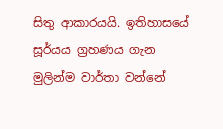සිතු ආකාරයයි. ඉතිහාසයේ සූර්යය ග්‍රහණය ගැන මුලින්ම වාර්තා වන්නේ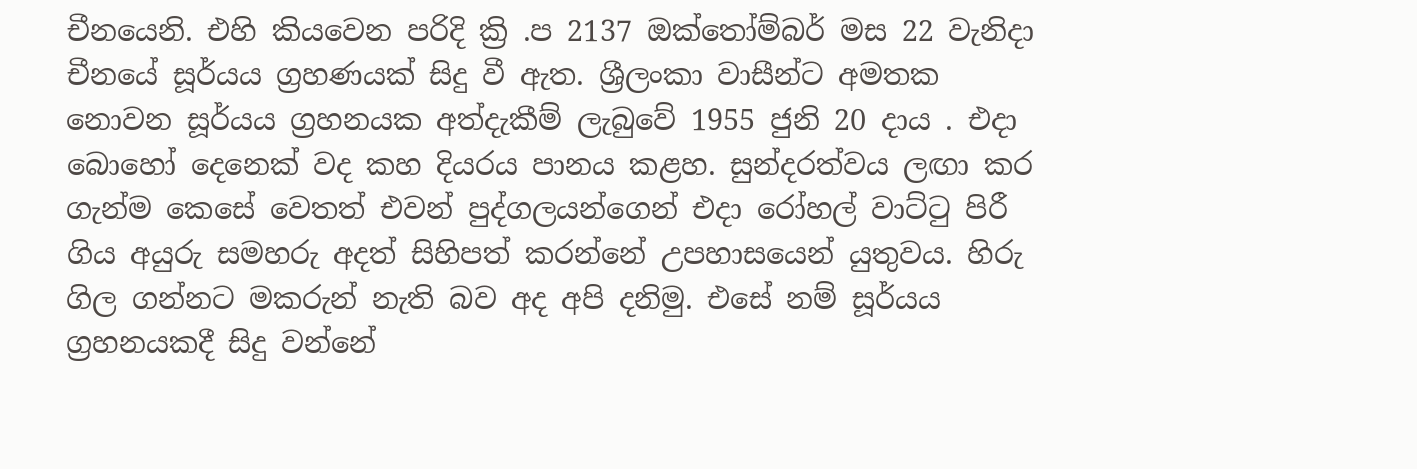චීනයෙනි. එහි කියවෙන පරිදි ක්‍රි .ප 2137 ඔක්තෝම්බර් මස 22 වැනිදා චීනයේ සූර්යය ග්‍රහණයක් සිදු වී ඇත. ශ්‍රීලංකා වාසීන්ට අමතක නොවන සූර්යය ග්‍රහනයක අත්දැකීම් ලැබුවේ 1955 ජුනි 20 දාය . එදා බොහෝ දෙනෙක් වද කහ දියරය පානය කළහ. සුන්දරත්වය ලඟා කර ගැන්ම කෙසේ වෙතත් එවන් පුද්ගලයන්ගෙන් එදා රෝහල් වාට්ටු පිරී ගිය අයුරු සමහරු අදත් සිහිපත් කරන්නේ උපහාසයෙන් යුතුවය. හිරු ගිල ගන්නට මකරුන් නැති බව අද අපි දනිමු. එසේ නම් සූර්යය ග්‍රහනයකදී සිදු වන්නේ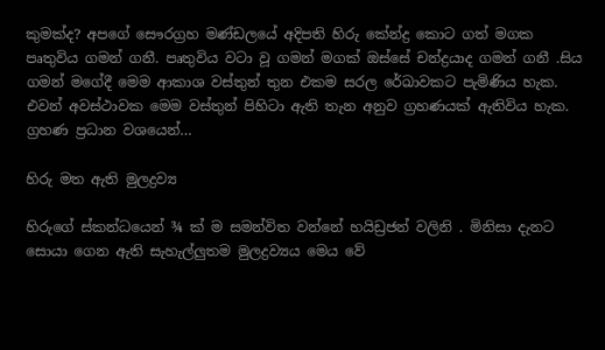කුමක්ද? අපගේ සෞරග්‍රහ මණ්ඩලයේ අදිපති හිරු කේන්ද්‍ර කොට ගත් මගක පෘතුවිය ගමන් ගනී. පෘතුවිය වටා වූ ගමන් මගක් ඔස්සේ චන්ද්‍රයාද ගමන් ගනී .සිය ගමන් මගේදී මෙම ආකාශ වස්තුන් තුන එකම සරල රේඛාවකට පැමිණිය හැක. එවන් අවස්ථාවක මෙම වස්තුන් පිහිටා ඇති තැන අනුව ග්‍රහණයක් ඇතිවිය හැක. ග්‍රහණ ප්‍රධාන වශයෙන්...

හිරු මත ඇති මුලද්‍රව්‍ය

හිරුගේ ස්කන්ධයෙන් ¾ ක් ම සමන්විත වන්නේ හයිඩ්‍රජන් වලිනි . මිනිසා දැනට සොයා ගෙන ඇති සැහැල්ලුතම මුලද්‍රව්‍යය මෙය වේ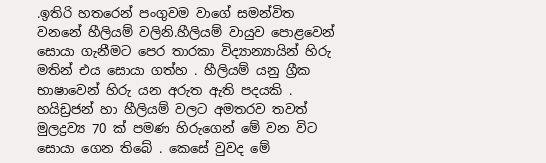.ඉතිරි හතරෙන් පංගුවම වාගේ සමන්විත වනනේ හීලියම් වලිනි.හීලියම් වායුව පොළවෙන් සොයා ගැනීමට පෙර තාරකා විද්‍යාන්‍යායින් හිරු මතින් එය සොයා ගත්හ . හීලියම් යනු ග්‍රීක භාෂාවෙන් හිරු යන අරුත ඇති පදයකි . හයිඩ්‍රජන් හා හීලියම් වලට අමතරව තවත් මුලද්‍රව්‍ය 70 ක් පමණ හිරුගෙන් මේ වන විට සොයා ගෙන තිබේ . කෙසේ වුවද මේ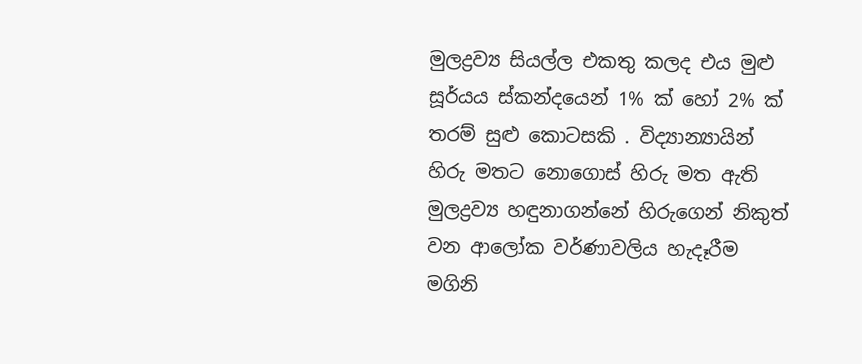මුලද්‍රව්‍ය සියල්ල එකතු කලද එය මුළු සූර්යය ස්කන්දයෙන් 1% ක් හෝ 2% ක් තරම් සුළු කොටසකි . විද්‍යාන්‍යායින් හිරු මතට නොගොස් හිරු මත ඇති මුලද්‍රව්‍ය හඳුනාගන්නේ හිරුගෙන් නිකුත් වන ආලෝක වර්ණාවලිය හැදෑරීම මගිනි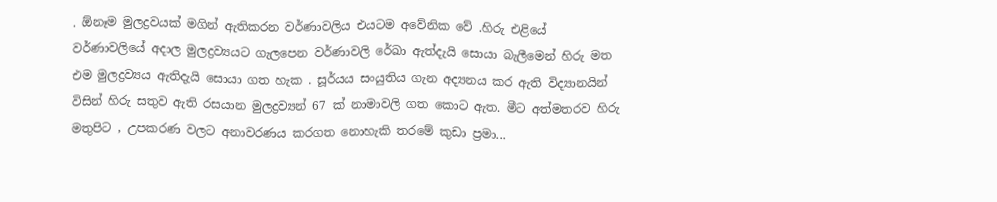. ඕනෑම මුලද්‍රවයක් මගින් ඇතිකරන වර්ණාවලිය එයටම අවේනික වේ .හිරු එළියේ වර්ණාවලියේ අදාල මුලද්‍රව්‍යයට ගැලපෙන වර්ණාවලි රේඛා ඇත්දැයි සොයා බැලීමෙන් හිරු මත එම මුලද්‍රව්‍යය ඇතිදැයි සොයා ගත හැක . සූර්යය සංයුතිය ගැන අද්‍යනය කර ඇති විද්‍යානයින් විසින් හිරු සතුව ඇති රසයාන මුලද්‍රව්‍යන් 67 ක් නාමාවලි ගත කොට ඇත. මීට අත්මතරව හිරු මතුපිට , උපකරණ වලට අනාවරණය කරගත නොහැකි තරමේ කුඩා ප්‍රමා...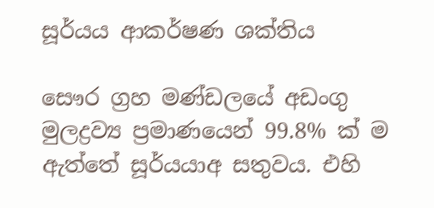සූර්යය ආකර්ෂණ ශක්තිය

සෞර ග්‍රහ මණ්ඩලයේ අඩංගු මුලද්‍රව්‍ය ප්‍රමාණයෙන් 99.8% ක් ම ඇත්තේ සූර්යයාඅ සතුවය. එහි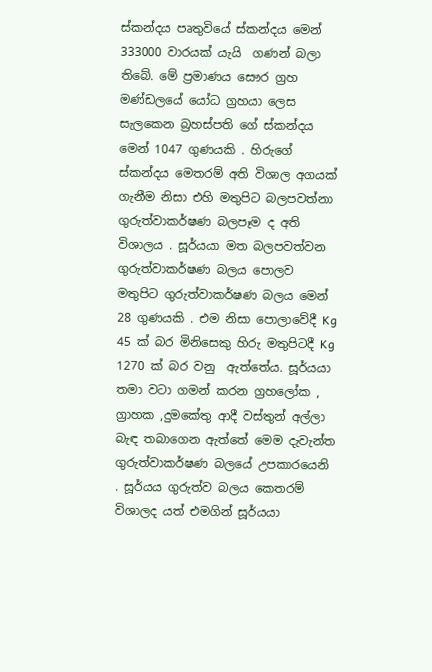ස්කන්දය පෘතුවියේ ස්කන්දය මෙන් 333000 වාරයක් යැයි  ගණන් බලා තිබේ. මේ ප්‍රමාණය සෞර ග්‍රහ මණ්ඩලයේ යෝධ ග්‍රහයා ලෙස සැලකෙන බ්‍රහස්පති ගේ ස්කන්දය මෙන් 1047 ගුණයකි . හිරුගේ ස්කන්දය මෙතරම් අති විශාල අගයක් ගැනීම නිසා එහි මතුපිට බලපවත්නා ගුරුත්වාකර්ෂණ බලපෑම ද අති විශාලය . සූර්යයා මත බලපවත්වන ගුරුත්වාකර්ෂණ බලය පොලව මතුපිට ගුරුත්වාකර්ෂණ බලය මෙන් 28 ගුණයකි . එම නිසා පොලාවේදී Kg 45 ක් බර මිනිසෙකු හිරු මතුපිටදී Kg 1270 ක් බර වනු  ඇත්තේය. සූර්යයා තමා වටා ගමන් කරන ග්‍රහලෝක , ග්‍රාහක ,දුමකේතු ආදී වස්තුන් අල්ලා බැඳ තබාගෙන ඇත්තේ මෙම දැවැන්ත ගුරුත්වාකර්ෂණ බලයේ උපකාරයෙනි . සූර්යය ගුරුත්ව බලය කෙතරම් විශාලද යත් එමගින් සූර්යයා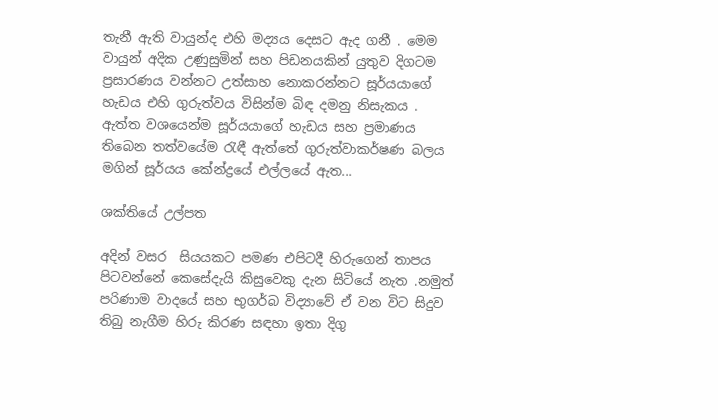තැනී ඇති වායුන්ද එහි මද්‍යය දෙසට ඇද ගනී . මෙම වායුන් අදික උණුසුමින් සහ පිඩනයකින් යුතුව දිගටම ප්‍රසාරණය වන්නට උත්සාහ නොකරන්නට සූර්යයාගේ හැඩය එහි ගුරුත්වය විසින්ම බිඳ දමනු නිසැකය . ඇත්ත වශයෙන්ම සූර්යයාගේ හැඩය සහ ප්‍රමාණය තිබෙන තත්වයේම රැඳී ඇත්තේ ගුරුත්වාකර්ෂණ බලය මගින් සූර්යය කේන්ද්‍රයේ එල්ලයේ ඇත...

ශක්තියේ උල්පත

අදින් වසර  සියයකට පමණ එපිටදී හිරුගෙන් තාපය පිටවන්නේ කෙසේදැයි කිසුවෙකු දැන සිටියේ නැත .නමුත් පරිණාම වාදයේ සහ භුගර්බ විද්‍යාවේ ඒ වන විට සිදුව තිබු නැගීම හිරු කිරණ සඳහා ඉතා දිගු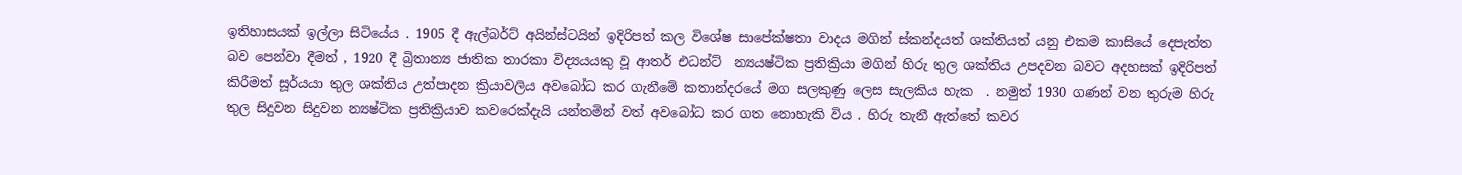ඉතිහාසයක් ඉල්ලා සිටියේය . 1905 දී ඇල්බර්ට් අයින්ස්ටයින් ඉදිරිපත් කල විශේෂ සාපේක්ෂතා වාදය මගින් ස්කන්දයත් ශක්තියත් යනු එකම කාසියේ දෙපැත්ත බව පෙන්වා දීමත් , 1920 දී බ්‍රිතාන්‍ය ජාතික තාරකා විද්‍යයයකු වූ ආතර් එධන්ට්  න්‍යයෂ්ටික ප්‍රතික්‍රියා මගින් හිරු තුල ශක්තිය උපදවන බවට අදහසක් ඉදිරිපත් කිරීමත් සූර්යයා තුල ශක්තිය උත්පාදන ක්‍රියාවලිය අවබෝධ කර ගැනීමේ කතාන්දරයේ මග සලකුණු ලෙස සැලකිය හැක  . නමුත් 1930 ගණන් වන තුරුම හිරු තුල සිදුවන සිදුවන න්‍යෂ්ටික ප්‍රතික්‍රියාව කවරෙක්දැයි යන්තමින් වත් අවබෝධ කර ගත නොහැකි විය . හිරු තැනී ඇත්තේ කවර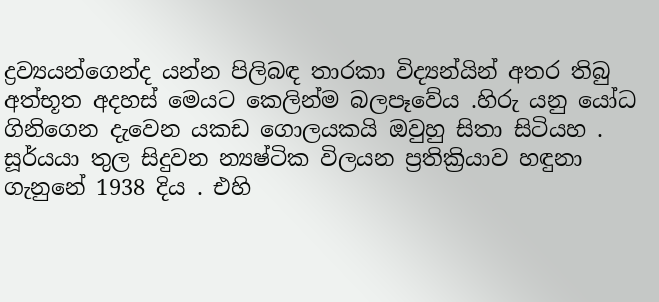ද්‍රව්‍යයන්ගෙන්ද යන්න පිලිබඳ තාරකා විද්‍යන්යින් අතර තිබු අත්භූත අදහස් මෙයට කෙලින්ම බලපෑවේය .හිරු යනු යෝධ ගිනිගෙන දැවෙන යකඩ ගොලයකයි ඔවුහු සිතා සිටියහ . සූර්යයා තුල සිදුවන න්‍යෂ්ටික විලයන ප්‍රතික්‍රියාව හඳුනා ගැනුනේ 1938 දිය . එහි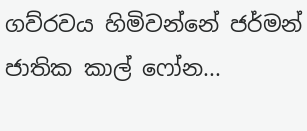ගව්රවය හිමිවන්නේ ජර්මන් ජාතික කාල් ෆෝන...